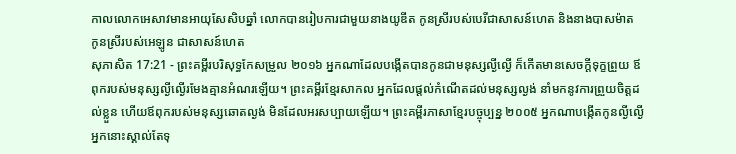កាលលោកអេសាវមានអាយុសែសិបឆ្នាំ លោកបានរៀបការជាមួយនាងយូឌីត កូនស្រីរបស់បេរីជាសាសន៍ហេត និងនាងបាសម៉ាត កូនស្រីរបស់អេឡូន ជាសាសន៍ហេត
សុភាសិត 17:21 - ព្រះគម្ពីរបរិសុទ្ធកែសម្រួល ២០១៦ អ្នកណាដែលបង្កើតបានកូនជាមនុស្សល្ងីល្ងើ ក៏កើតមានសេចក្ដីទុក្ខព្រួយ ឪពុករបស់មនុស្សល្ងីល្ងើរមែងគ្មានអំណរឡើយ។ ព្រះគម្ពីរខ្មែរសាកល អ្នកដែលផ្ដល់កំណើតដល់មនុស្សល្ងង់ នាំមកនូវការព្រួយចិត្តដល់ខ្លួន ហើយឪពុករបស់មនុស្សឆោតល្ងង់ មិនដែលអរសប្បាយឡើយ។ ព្រះគម្ពីរភាសាខ្មែរបច្ចុប្បន្ន ២០០៥ អ្នកណាបង្កើតកូនល្ងីល្ងើ អ្នកនោះស្គាល់តែទុ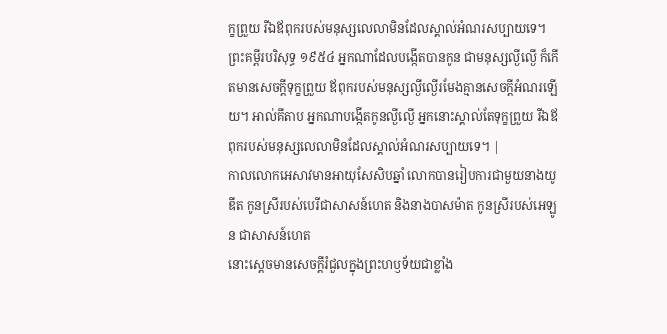ក្ខព្រួយ រីឯឪពុករបស់មនុស្សលេលាមិនដែលស្គាល់អំណរសប្បាយទេ។ ព្រះគម្ពីរបរិសុទ្ធ ១៩៥៤ អ្នកណាដែលបង្កើតបានកូន ជាមនុស្សល្ងីល្ងើ ក៏កើតមានសេចក្ដីទុក្ខព្រួយ ឪពុករបស់មនុស្សល្ងីល្ងើរមែងគ្មានសេចក្ដីអំណរឡើយ។ អាល់គីតាប អ្នកណាបង្កើតកូនល្ងីល្ងើ អ្នកនោះស្គាល់តែទុក្ខព្រួយ រីឯឪពុករបស់មនុស្សលេលាមិនដែលស្គាល់អំណរសប្បាយទេ។ |
កាលលោកអេសាវមានអាយុសែសិបឆ្នាំ លោកបានរៀបការជាមួយនាងយូឌីត កូនស្រីរបស់បេរីជាសាសន៍ហេត និងនាងបាសម៉ាត កូនស្រីរបស់អេឡូន ជាសាសន៍ហេត
នោះស្ដេចមានសេចក្ដីរំជួលក្នុងព្រះហឫទ័យជាខ្លាំង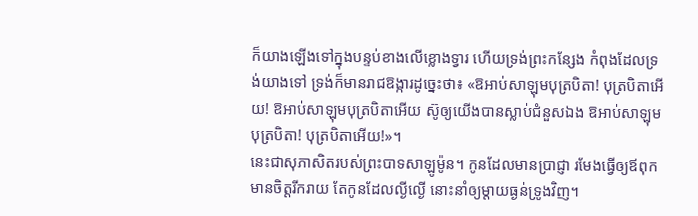ក៏យាងឡើងទៅក្នុងបន្ទប់ខាងលើខ្លោងទ្វារ ហើយទ្រង់ព្រះកន្សែង កំពុងដែលទ្រង់យាងទៅ ទ្រង់ក៏មានរាជឱង្ការដូច្នេះថា៖ «ឱអាប់សាឡុមបុត្របិតា! បុត្របិតាអើយ! ឱអាប់សាឡុមបុត្របិតាអើយ ស៊ូឲ្យយើងបានស្លាប់ជំនួសឯង ឱអាប់សាឡុមបុត្របិតា! បុត្របិតាអើយ!»។
នេះជាសុភាសិតរបស់ព្រះបាទសាឡូម៉ូន។ កូនដែលមានប្រាជ្ញា រមែងធ្វើឲ្យឪពុកមានចិត្តរីករាយ តែកូនដែលល្ងីល្ងើ នោះនាំឲ្យម្តាយធ្ងន់ទ្រូងវិញ។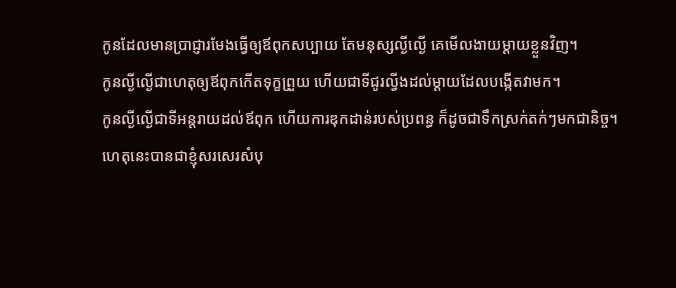កូនដែលមានប្រាជ្ញារមែងធ្វើឲ្យឪពុកសប្បាយ តែមនុស្សល្ងីល្ងើ គេមើលងាយម្តាយខ្លួនវិញ។
កូនល្ងីល្ងើជាហេតុឲ្យឪពុកកើតទុក្ខព្រួយ ហើយជាទីជូរល្វីងដល់ម្តាយដែលបង្កើតវាមក។
កូនល្ងីល្ងើជាទីអន្តរាយដល់ឪពុក ហើយការឌុកដាន់របស់ប្រពន្ធ ក៏ដូចជាទឹកស្រក់តក់ៗមកជានិច្ច។
ហេតុនេះបានជាខ្ញុំសរសេរសំបុ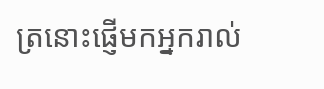ត្រនោះផ្ញើមកអ្នករាល់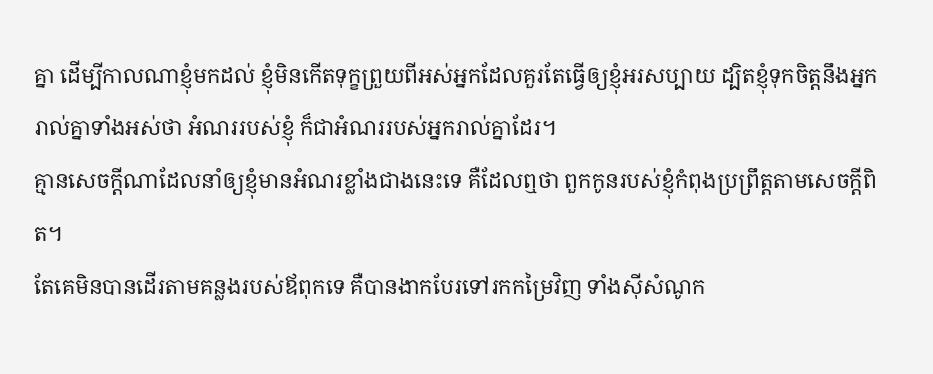គ្នា ដើម្បីកាលណាខ្ញុំមកដល់ ខ្ញុំមិនកើតទុក្ខព្រួយពីអស់អ្នកដែលគួរតែធ្វើឲ្យខ្ញុំអរសប្បាយ ដ្បិតខ្ញុំទុកចិត្តនឹងអ្នករាល់គ្នាទាំងអស់ថា អំណររបស់ខ្ញុំ ក៏ជាអំណររបស់អ្នករាល់គ្នាដែរ។
គ្មានសេចក្ដីណាដែលនាំឲ្យខ្ញុំមានអំណរខ្លាំងជាងនេះទេ គឺដែលឮថា ពួកកូនរបស់ខ្ញុំកំពុងប្រព្រឹត្តតាមសេចក្ដីពិត។
តែគេមិនបានដើរតាមគន្លងរបស់ឪពុកទេ គឺបានងាកបែរទៅរកកម្រៃវិញ ទាំងស៊ីសំណូក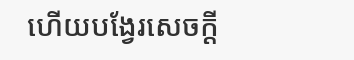ហើយបង្វែរសេចក្ដី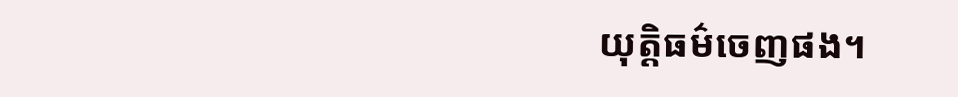យុត្តិធម៌ចេញផង។